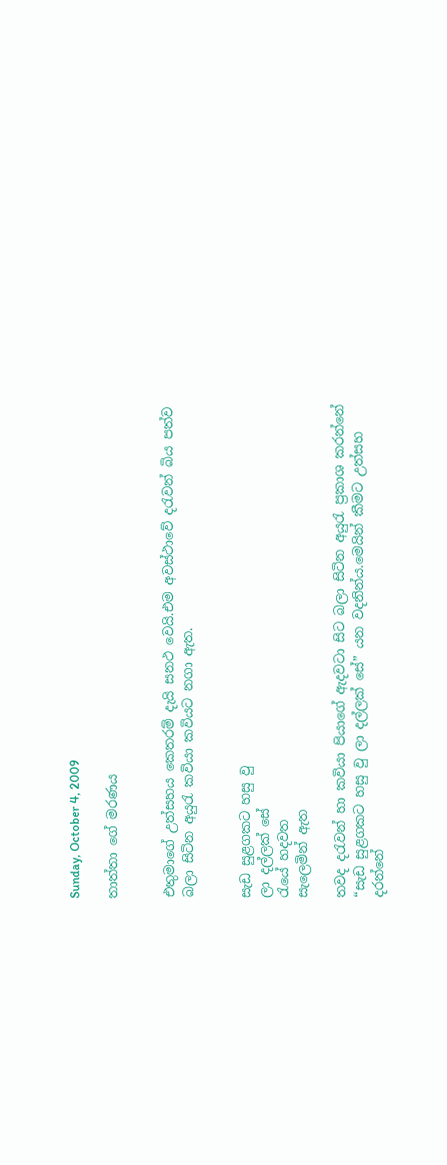Sunday, October 4, 2009

තාත්තා ගේ මරණය


එතුමාගේ උත්සහය කෙතරම් දැයි සනථ වෙයි.එම අවස්ථාවේ දරැවන් බිය පත්ව බලා සිටින අයුරැ කවියා කවියට නගා ඇත.


සැඩ සුළගක‍ට හසු වු
ලා දල්ලක් සේ
රැයේ හදවත
සැලෙමින් ඇත

තවද දරැවන් හා කවියා පියාගේ ඇදවටා සිට බලා සිටින අයුරැ ප්‍රකාශ කරන්නේ
“සැඩ සුළගකට හසු වු ලා දල්ලක් සේ” යන වදනින්ය.මෙයින් කීමට උත්සහ දරන්නේ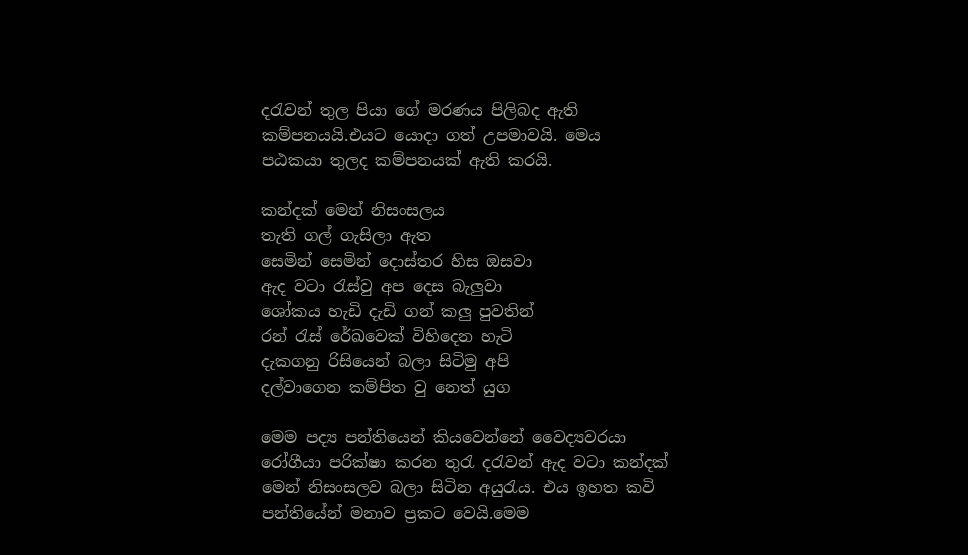දරැවන් තුල පියා ගේ මරණය පිලිබද ඇති කම්පනයයි.එයට යොදා ගත් උපමාවයි. මෙය පඨකයා තුලද කම්පනයක් ඇති කරයි.

කන්දක් මෙන් නිසංසලය
තැති ගල් ගැසිලා ඇත
සෙමින් සෙමින් දොස්තර හිස ඔසවා
ඇද වටා රැස්වු අප දෙස බැලුවා
ශෝකය හැඩි දැඩි ගන් කලු පුවතින්
රන් රැස් රේඛවෙක් විහිදෙන හැටි
දැකගනු රිසියෙන් බලා සිටිමු අපි
දල්වාගෙන කම්පිත වු නෙත් යුග

මෙම පද්‍ය පන්තියෙන් කියවෙන්නේ වෛද්‍යවරයා රෝගීයා පරික්ෂා කරන තුරැ දරැවන් ඇද වටා කන්දක් මෙන් නිසංසලව බලා සිටින අයුරැය. එය ඉහත කවි පන්තියේන් මනාව ප්‍රකට වෙයි.මෙම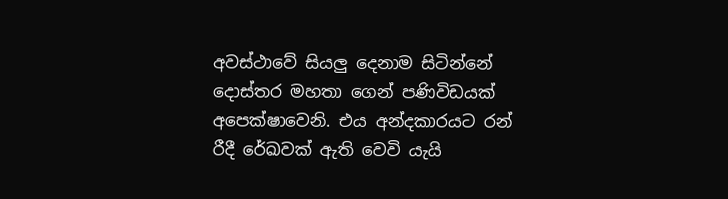අවස්ථාවේ සියලු දෙනාම සිටින්නේ දොස්තර මහතා‍ ගෙන් පණිවිඩයක් අපෙක්ෂාවෙනි. එය අන්දකාරයට රන් රීදී රේඛවක් ඇති වෙවි යැයි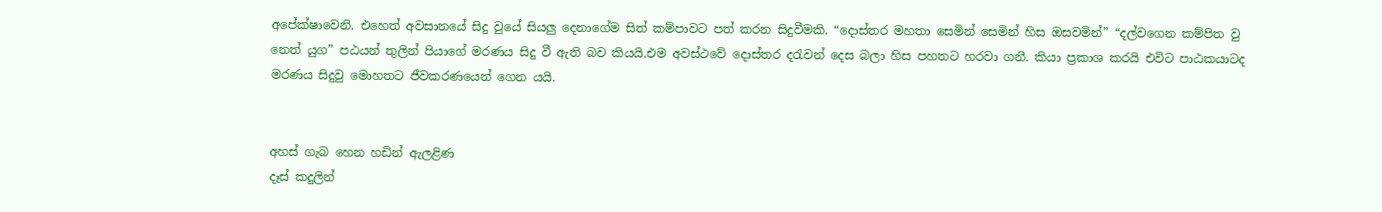අපේක්ෂාවෙනි. එහෙත් අවසානයේ සිදු වුයේ සියලු දෙනාගේම සිත් කම්පාවට පත් කරන සිදුවීමකි. “දොස්තර මහතා සෙමින් සෙමින් හිස ඔසවමින්” “දල්වගෙන කම්පිත වු නෙත් යුග” පඨයන් තුලින් පියාගේ මරණය සිදු වී ඇති බව කියයි.එම අවස්ථවේ දෙ‍ාස්තර දරැවන් දෙස බලා හිස පහතට හරවා ගනී. කියා ප්‍රකාශ කරයි එවිට පාඨකයාටද මරණය සිදුවු මොහතට ජීවකරණයෙන් ගෙන යයි.


අහස් ගැබ හෙන හඩින් ඇලළිණ
දෑස් කදුලින්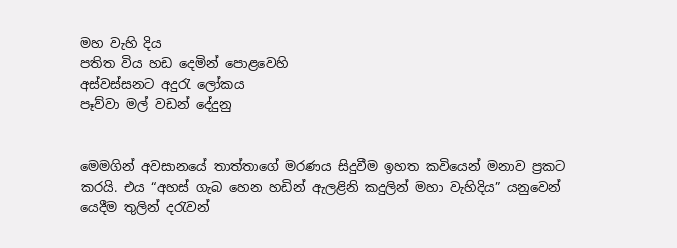මහ වැහි දිය
පතිත විය හඩ දෙමින් පොළවෙහි
අස්වස්සනට අදුරැ ලෝකය
පෑව්වා මල් වඩන් දේදුනු


මෙමගින් අවසානයේ තාත්තාගේ මරණය සිදුවීම ඉහත කවියෙන් මනාව ප්‍රකට කරයි. එය “අහස් ගැබ හෙන හඩින් ඇලළිනි කදුලින් මහා වැහිදිය” යනුවෙන් යෙදීම තුලින් දරැවන්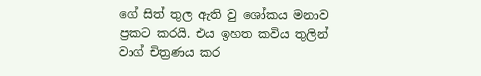ගේ සිත් තුල ඇති වු ශෝකය මනාව ප්‍රකට කරයි. එය ඉහත කවිය තුලින් වාග් චිත්‍රණය කර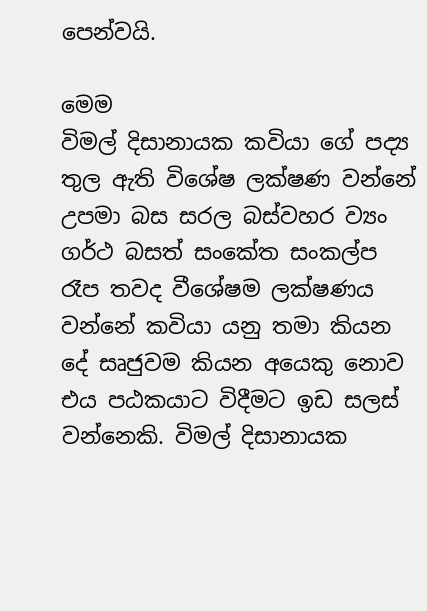පෙන්වයි.

මෙ‍ම
විමල් දිසානායක කවියා ගේ පද්‍ය තුල ඇති විශේෂ ලක්ෂණ වන්නේ උපමා බස සරල බස්වහර ව්‍යං ගර්ථ බසත් සංකේත සංකල්ප රෑප තවද වීශේෂම ලක්ෂණය වන්නේ කවියා යනු තමා කියන දේ සෘජුවම කියන අයෙකු නොව එය පඨකයාට විදීමට ඉඩ සලස් වන්නෙකි. විමල් දිසානායක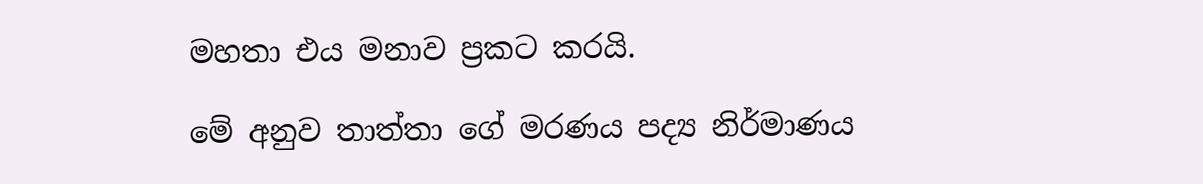මහතා එය මනාව ප්‍රකට කරයි.

මේ අනුව තාත්තා ගේ මරණය පද්‍ය නිර්මාණය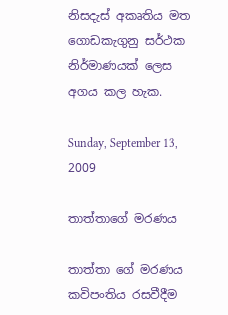නිසදැස් අකෘතිය මත ගොඩකැගුනු සර්ථක නිර්මාණයක් ලෙස අගය කල හැක.

Sunday, September 13, 2009

තාත්තාගේ මරණය

තාත්තා ගේ මරණය කවිපංතිය රසවීදීම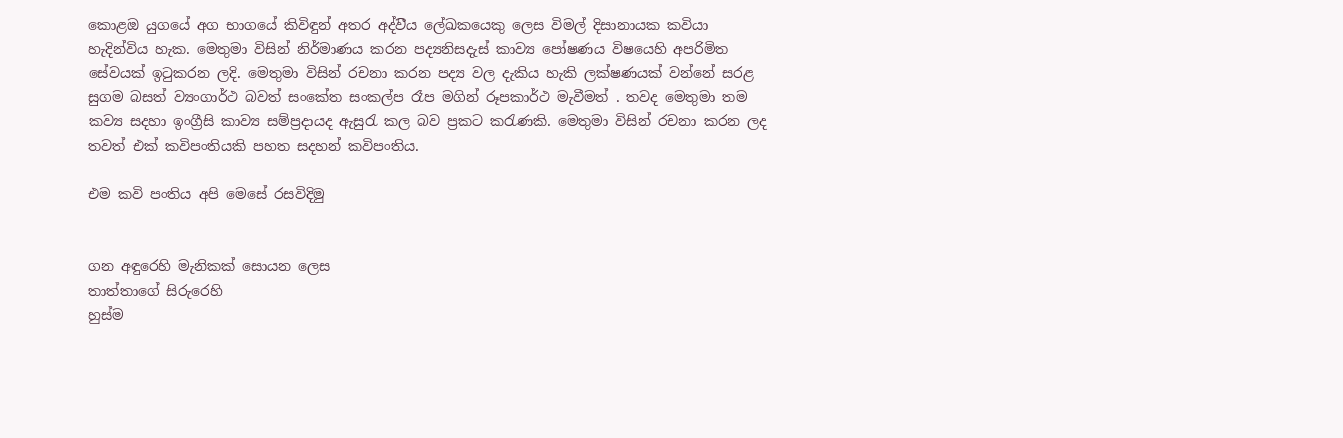කොළඔ යුගයේ අග භාගයේ කිවිඳුන් අතර අද්ව‍ීය ලේඛකයෙකු ලෙස විමල් දිසානායක කවියා හැදින්විය හැක. මෙතුමා විසින් නිර්මාණය කරන පද්‍යනිසදැස් කාව්‍ය පෝෂණය විෂයෙහි අපරිමිත සේවයක් ඉටුකරන ලදි. මෙතුමා විසින් රචනා කරන පද්‍ය වල දැකිය හැකි ලක්ෂණයක් වන්නේ සරළ සුගම බසත් ව්‍යංගාර්ථ බවත් සංකේත සංකල්ප රෑප මගින් ර‍ෑපකාර්ථ මැවීමත් . තවද මෙතුමා තම කව්‍ය සදහා ඉංග්‍රීසි කාව්‍ය සම්ප්‍රදායද ඇසුරැ කල බව ප්‍රකට ‍කරැණකි. මෙතුමා විසින් රචනා කරන ලද තවත් එක් කවිපංතියකි පහත සදහන් කවිපංතිය.

එම කවි පංතිය අපි මෙසේ රසවිදිමු


ගන අඳුරෙහි මැනිකක් සොයන ලෙස
තාත්තාගේ සිරුරෙහි
හුස්ම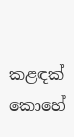කළඳක්
කොහේ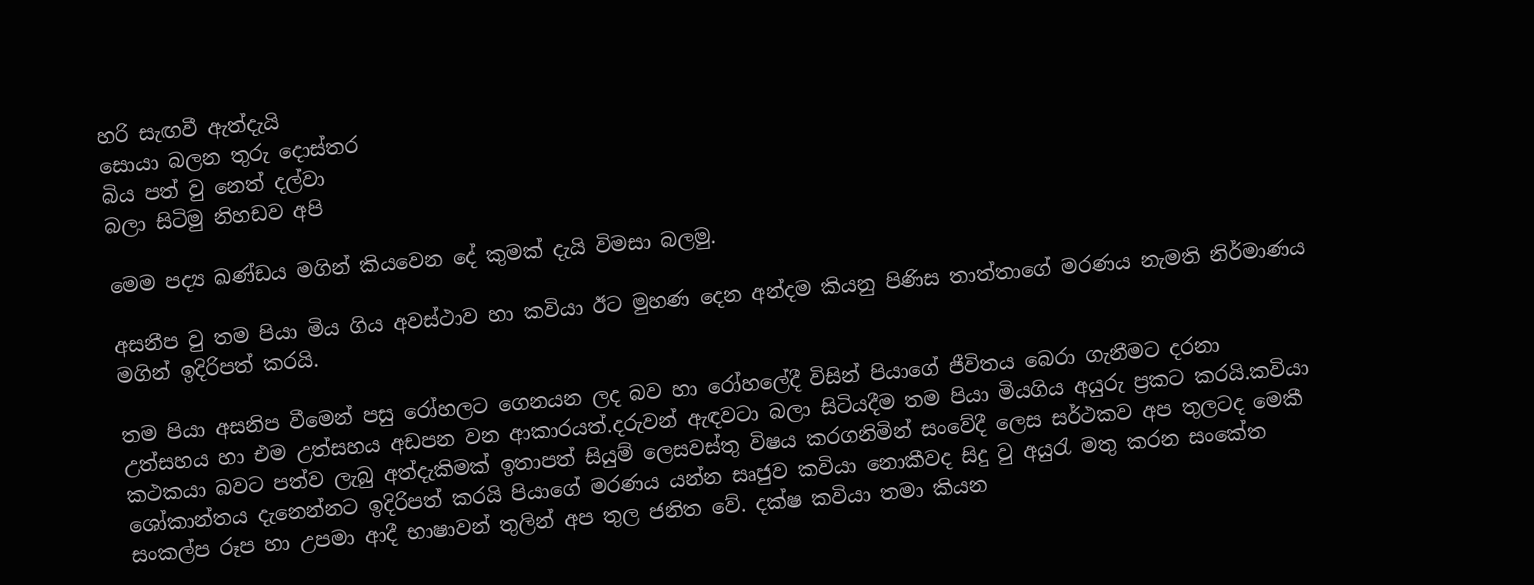හරි සැඟවී ඇත්දැයි
සොයා බලන තුරු දොස්තර
බිය පත් වු නෙත් දල්වා
බලා සිටිමු නිහඩව අපි

මෙම පද්‍ය ඛණ්ඩය මගින් කියවෙන දේ කුමක් දැයි විමසා බලමු.

අසනීප වු තම පියා මිය ගිය අවස්ථ‍ාව හා කවියා ඊට මුහණ දෙන අන්දම කියනු පිණිස තාත්තාගේ මරණය නැමති නිර්මාණය මගින් ඉදිරිපත් කරයි.

තම පියා අසනිප වීමෙන් පසු රෝහලට ගෙනයන ලද බව හා රෝහලේදී විසින් පියාගේ ජීවිතය බෙරා ගැනීමට දරනා උත්සහය ‍හා එම උත්සහය අඩපන වන ආකාරයත්.දරුවන් ඇඳවටා බලා සිටියදීම තම පියා මියගිය අයුරු ප්‍රකට කරයි.කවියා කථකයා බවට පත්ව ලැබු අත්දැකිමක් ඉතාපත් සියුම් ලෙසවස්තු විෂය කරගනිමින් සංවේදී ලෙස සර්ථකව අප තුලටද මෙකී ශෝකාන්තය දැනෙන්නට ඉදිරිපත් කරයි පියාගේ මරණය යන්න සෘජුව කවියා නොකීවද සිදු වු අයුරැ මතු කරන සංකේත සංකල්ප රූප හා උපමා ආදී භාෂ‍ාවන් තුලින් අප තුල ජනිත වේ. දක්ෂ කවියා තමා කියන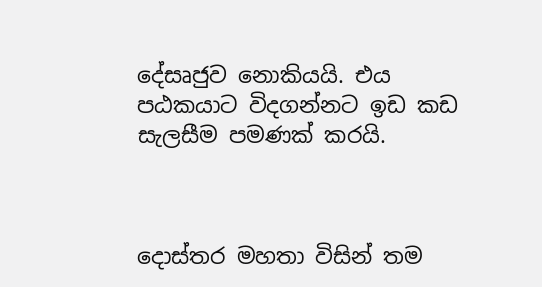දේසෘජුව නොකියයි. එය පඨකය‍ාට විදගන්නට ඉඩ කඩ සැලසීම පමණක් කරයි.



දොස්තර මහතා විසින් තම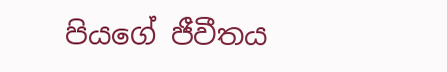පියගේ ජීවීතය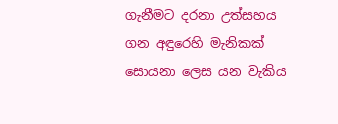ගැනීමට දරනා උත්සහය ගන අඳුරෙහි මැනිකක් සොයනා ලෙස යන වැකිය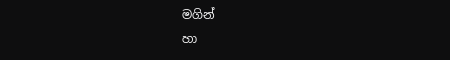මගින්
හා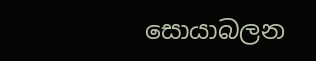සොයාබලන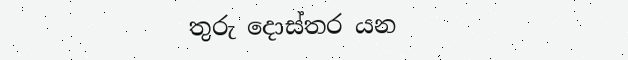තුරු දොස්තර යන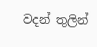වදන් තුලින්